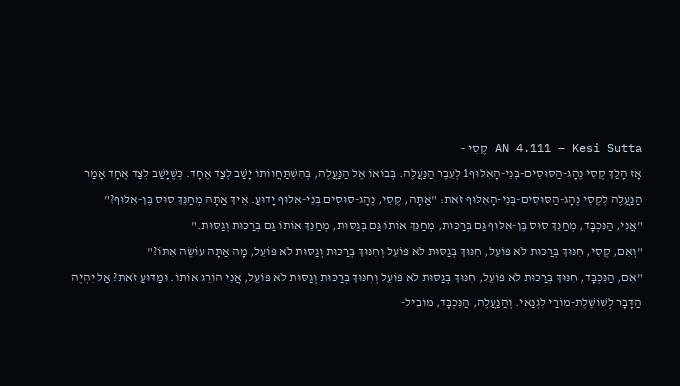AN 4.111 – Kesi Sutta קֶסִי –
אָז הָלַךְ קֶסִי נֶהָג-הַסּוּסִים-בְּנֵי-הָאִלּוּף1 לְעֵבֶר הַנַּעֲלֶה. בְּבוֹאוֹ אֶל הַנַּעֲלֶה, בְּהִשְׁתַּחֲווֹתוֹ יָשַׁב לְצַד אֶחָד. כְּשֶׁיָּשַׁב לְצַד אֶחָד אָמַר הַנַּעֲלֶה לְקֶסִי נֶהָג-הַסּוּסִים-בְּנֵי-הָאִלּוּף זֹאת: "אַתָּה, קֶסִי, נֶהָג-סוּסִים בְּנֵי-אִלּוּף יָדוּעַ. אֵיךְ אַתָּה מְחַנֵּךְ סוּס בֶּן-אִלּוּף?"
"אֲנִי, הַנִּכְבָּד, מְחַנֵּךְ סוּס בֶּן-אִלּוּף גַּם בְּרַכּוּת, מְחַנֵּךְ אוֹתוֹ גַּם בְּגַסּוּת, מְחַנֵּךְ אוֹתוֹ גַּם בְּרַכּוּת וְגַסּוּת."
"וְאִם, קֶסִי, חִנּוּךְ בְּרַכּוּת לֹא פּוֹעֵל, חִנּוּךְ בְּגַסּוּת לֹא פּוֹעֵל וְחִנּוּךְ בְּרַכּוּת וְגַסּוּת לֹא פּוֹעֵל, מָה אַתָּה עוֹשֶׂה אִתּוֹ?"
"אִם, הַנִּכְבָּד, חִנּוּךְ בְּרַכּוּת לֹא פּוֹעֵל, חִנּוּךְ בְּגַסּוּת לֹא פּוֹעֵל וְחִנּוּךְ בְּרַכּוּת וְגַסּוּת לֹא פּוֹעֵל, אֲנִי הוֹרֵג אוֹתוֹ. וּמַדּוּעַ זֹאת? אַל יִהְיֶה הַדָּבָר לְשׁוֹשֶׁלֶת-מוֹרַי לִגְנַאי. וְהַנַּעֲלֶה, הַנִּכְבָּד, מוֹבִיל-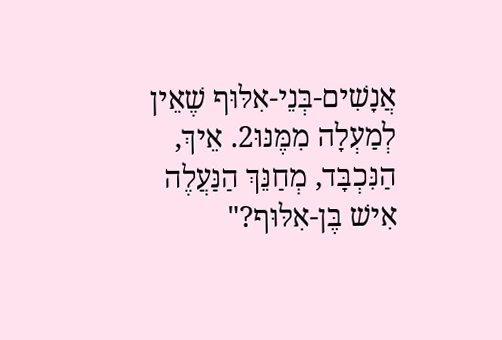אֲנָשִׁים-בְּנֵי-אִלּוּף שֶׁאֵין לְמַעְלָה מִמֶּנּוּ2. אֵיךְ, הַנִּכְבָּד, מְחַנֵּךְ הַנַּעֲלֶה אִישׁ בֶּן-אִלּוּף?"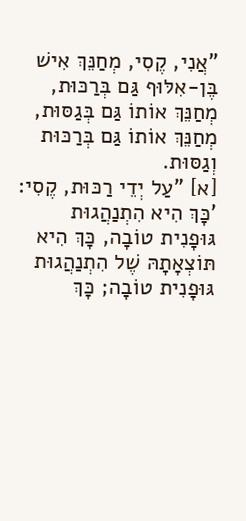"אֲנִי, קֶסִי, מְחַנֵּךְ אִישׁ בֶּן-אִלּוּף גַּם בְּרַכּוּת, מְחַנֵּךְ אוֹתוֹ גַּם בְּגַסּוּת, מְחַנֵּךְ אוֹתוֹ גַּם בְּרַכּוּת וְגַסּוּת.
[א] "עַל יְדֵי רַכּוּת, קֶסִי: 'כָּךְ הִיא הִתְנַהֲגוּת גּוּפָנִית טוֹבָה, כָּךְ הִיא תּוֹצְאָתָהּ שֶׁל הִתְנַהֲגוּת גּוּפָנִית טוֹבָה; כָּךְ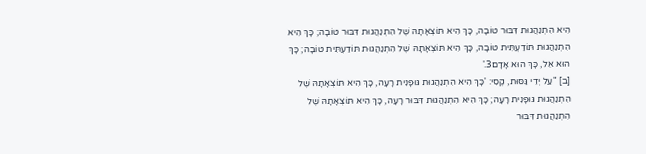הִיא הִתְנַהֲגוּת דִּבּוּר טוֹבָה, כָּךְ הִיא תּוֹצְאָתָהּ שֶׁל הִתְנַהֲגוּת דִּבּוּר טוֹבָה; כָּךְ הִיא הִתְנַהֲגוּת תּוֹדַעְתִּית טוֹבָה, כָּךְ הִיא תּוֹצְאָתָהּ שֶׁל הִתְנַהֲגוּת תּוֹדַעְתִּית טוֹבָה; כָּךְ הוּא אֵל, כָּךְ הוּא אָדָם3.'
[ב] "עַל יְדֵי גַּסּוּת, קֶסִי: 'כָּךְ הִיא הִתְנַהֲגוּת גּוּפָנִית רָעָה, כָּךְ הִיא תּוֹצְאָתָהּ שֶׁל הִתְנַהֲגוּת גּוּפָנִית רָעָה; כָּךְ הִיא הִתְנַהֲגוּת דִּבּוּר רָעָה, כָּךְ הִיא תּוֹצְאָתָהּ שֶׁל הִתְנַהֲגוּת דִּבּוּר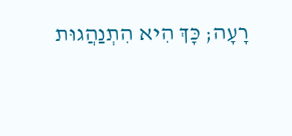רָעָה; כָּךְ הִיא הִתְנַהֲגוּת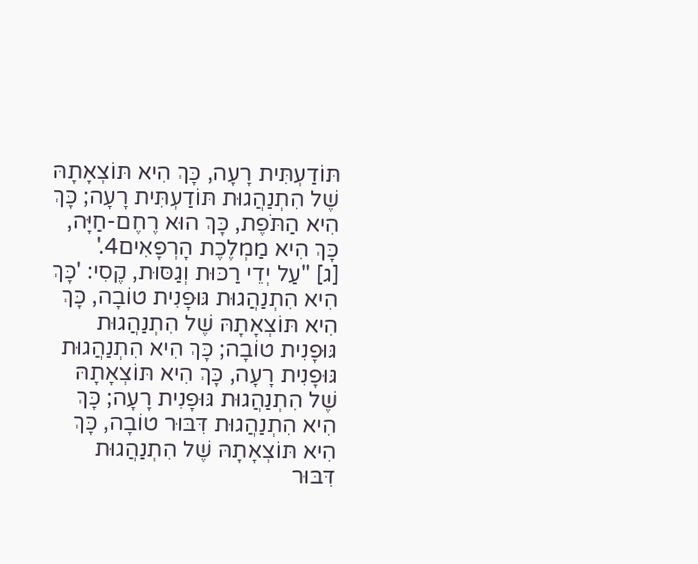תּוֹדַעְתִּית רָעָה, כָּךְ הִיא תּוֹצְאָתָהּ שֶׁל הִתְנַהֲגוּת תּוֹדַעְתִּית רָעָה; כָּךְ הִיא הַתֹּפֶת, כָּךְ הוּא רֶחֶם-חַיָּה, כָּךְ הִיא מַמְלֶכֶת הָרְפָאִים4.'
[ג] "עַל יְדֵי רַכּוּת וְגַסּוּת, קֶסִי: 'כָּךְ הִיא הִתְנַהֲגוּת גּוּפָנִית טוֹבָה, כָּךְ הִיא תּוֹצְאָתָהּ שֶׁל הִתְנַהֲגוּת גּוּפָנִית טוֹבָה; כָּךְ הִיא הִתְנַהֲגוּת גּוּפָנִית רָעָה, כָּךְ הִיא תּוֹצְאָתָהּ שֶׁל הִתְנַהֲגוּת גּוּפָנִית רָעָה; כָּךְ הִיא הִתְנַהֲגוּת דִּבּוּר טוֹבָה, כָּךְ הִיא תּוֹצְאָתָהּ שֶׁל הִתְנַהֲגוּת דִּבּוּר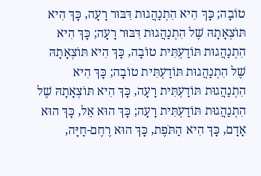טוֹבָה; כָּךְ הִיא הִתְנַהֲגוּת דִּבּוּר רָעָה, כָּךְ הִיא תּוֹצְאָתָהּ שֶׁל הִתְנַהֲגוּת דִּבּוּר רָעָה; כָּךְ הִיא הִתְנַהֲגוּת תּוֹדַעְתִּית טוֹבָה, כָּךְ הִיא תּוֹצְאָתָהּ שֶׁל הִתְנַהֲגוּת תּוֹדַעְתִּית טוֹבָה; כָּךְ הִיא הִתְנַהֲגוּת תּוֹדַעְתִּית רָעָה, כָּךְ הִיא תּוֹצְאָתָהּ שֶׁל הִתְנַהֲגוּת תּוֹדַעְתִּית רָעָה; כָּךְ הוּא אֵל, כָּךְ הוּא אָדָם, כָּךְ הִיא הַתֹּפֶת, כָּךְ הוּא רֶחֶם-חַיָּה,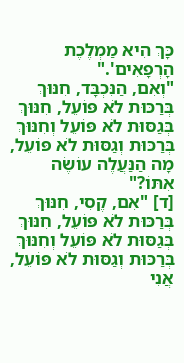כָּךְ הִיא מַמְלֶכֶת הָרְפָאִים'."
"וְאִם, הַנִּכְבָּד, חִנּוּךְ בְּרַכּוּת לֹא פּוֹעֵל, חִנּוּךְ בְּגַסּוּת לֹא פּוֹעֵל וְחִנּוּךְ בְּרַכּוּת וְגַסּוּת לֹא פּוֹעֵל, מָה הַנַּעֲלֶה עוֹשֶׂה אִתּוֹ?"
[ד] "אִם, קֶסִי, חִנּוּךְ בְּרַכּוּת לֹא פּוֹעֵל, חִנּוּךְ בְּגַסּוּת לֹא פּוֹעֵל וְחִנּוּךְ בְּרַכּוּת וְגַסּוּת לֹא פּוֹעֵל, אֲנִי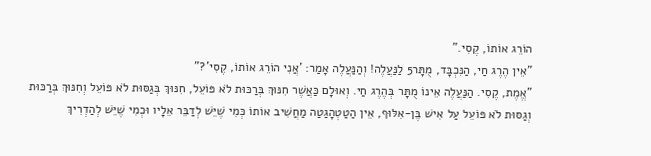הוֹרֵג אוֹתוֹ, קֶסִי."
"אֵין הֶרֶג חַי, הַנִּכְבָּד, מֻתָּר5 לַנַּעֲלֶה! וְהַנַּעֲלֶה אָמַר: 'אֲנִי הוֹרֵג אוֹתוֹ, קֶסִי'?"
"אֱמֶת, קֶסִי. הַנַּעֲלֶה אֵינוֹ מֻתָּר בְּהֶרֶג חַי. וְאוּלָם כַּאֲשֶׁר חִנּוּךְ בְּרַכּוּת לֹא פּוֹעֵל, חִנּוּךְ בְּגַסּוּת לֹא פּוֹעֵל וְחִנּוּךְ בְּרַכּוּת וְגַסּוּת לֹא פּוֹעֵל עַל אִישׁ בֶּן-אִלּוּף, אֵין הַטַטְהָגַטַה מַחֲשִׁיב אוֹתוֹ כְּמִי שֶׁיֵּשׁ לְדַבֵּר אֵלָיו וּכְמִי שֶׁיֵּשׁ לְהַדְרִיךְ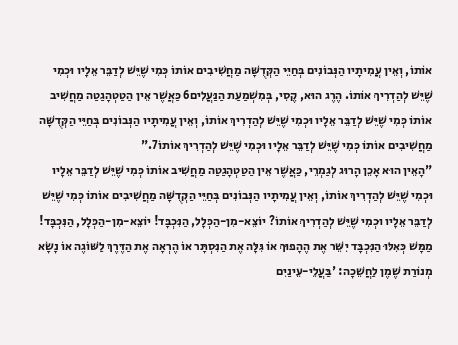אוֹתוֹ, וְאֵין עֲמִיתָיו הַנְּבוֹנִים בְּחַיֵּי הַקְּדֻשָּׁה מַחֲשִׁיבִים אוֹתוֹ כְּמִי שֶׁיֵּשׁ לְדַבֵּר אֵלָיו וּכְמִי שֶׁיֵּשׁ לְהַדְרִיךְ אוֹתוֹ. הֶרֶג הוּא, קֶסִי, בְּמִשְׁמַעַת הַנַּעֲלִים6 כַּאֲשֶׁר אֵין הַטַטְהָגַטַה מַחֲשִׁיב אוֹתוֹ כְּמִי שֶׁיֵּשׁ לְדַבֵּר אֵלָיו וּכְמִי שֶׁיֵּשׁ לְהַדְרִיךְ אוֹתוֹ, וְאֵין עֲמִיתָיו הַנְּבוֹנִים בְּחַיֵּי הַקְּדֻשָּׁה מַחֲשִׁיבִים אוֹתוֹ כְּמִי שֶׁיֵּשׁ לְדַבֵּר אֵלָיו וּכְמִי שֶׁיֵּשׁ לְהַדְרִיךְ אוֹתוֹ7."
"הָאֵין הוּא אָכֵן הָרוּג לְגַמְרֵי, כַּאֲשֶׁר אֵין הַטַטְהָגַטַה מַחֲשִׁיב אוֹתוֹ כְּמִי שֶׁיֵּשׁ לְדַבֵּר אֵלָיו וּכְמִי שֶׁיֵּשׁ לְהַדְרִיךְ אוֹתוֹ, וְאֵין עֲמִיתָיו הַנְּבוֹנִים בְּחַיֵּי הַקְּדֻשָּׁה מַחֲשִׁיבִים אוֹתוֹ כְּמִי שֶׁיֵּשׁ לְדַבֵּר אֵלָיו וּכְמִי שֶׁיֵּשׁ לְהַדְרִיךְ אוֹתוֹ? יוֹצֵא-מִן-הַכְּלָל, הַנִּכְבָּד! יוֹצֵא-מִן-הַכְּלָל, הַנִּכְבָּד! מַמָּשׁ כְּאִלּוּ הַנִּכְבָּד יִשֵּׁר אֶת הֶהָפוּךְ אוֹ גִּלָּה אֶת הַנִּסְתָּר אוֹ הֶרְאָה אֶת הַדֶּרֶךְ לַשּׁוֹגֶה אוֹ נָשָׂא מְנוֹרַת שֶׁמֶן לַחֲשֵׁכָה: 'בַּעֲלֵי-עֵינַיִם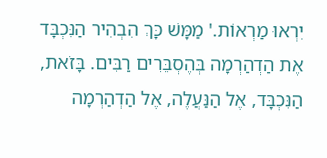יִרְאוּ מַרְאוֹת.' מַמָּשׁ כָּךְ הִבְהִיר הַנִּכְבָּד אֶת הַדְהַרְמָה בְּהֶסְבֵּרִים רַבִּים. בָּזֹאת, הַנִּכְבָּד, אֶל הַנַּעֲלֶה, אֶל הַדְהַרְמָה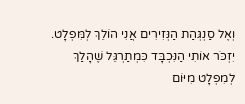וְאֶל סַנְגְּהַת הַנְּזִירִים אֲנִי הוֹלֵךְ לְמִּפְלָט. יִזְכֹּר אוֹתִי הַנִּכְבָּד כִּמְתַרְגֵּל שֶׁהָלַךְ לְמִפְלָט מִיּוֹם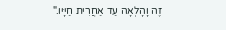זֶה וָהָלְאָה עַד אַחֲרִית חַיָּיו."